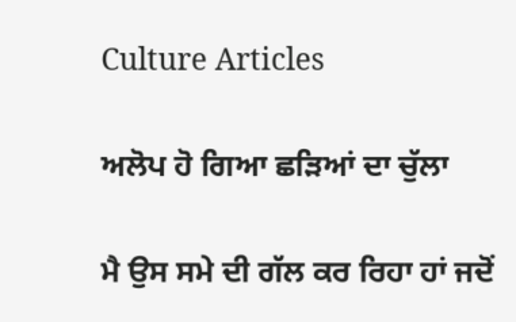Culture Articles

ਅਲੋਪ ਹੋ ਗਿਆ ਛੜਿਆਂ ਦਾ ਚੁੱਲਾ

ਮੈ ਉਸ ਸਮੇ ਦੀ ਗੱਲ ਕਰ ਰਿਹਾ ਹਾਂ ਜਦੋਂ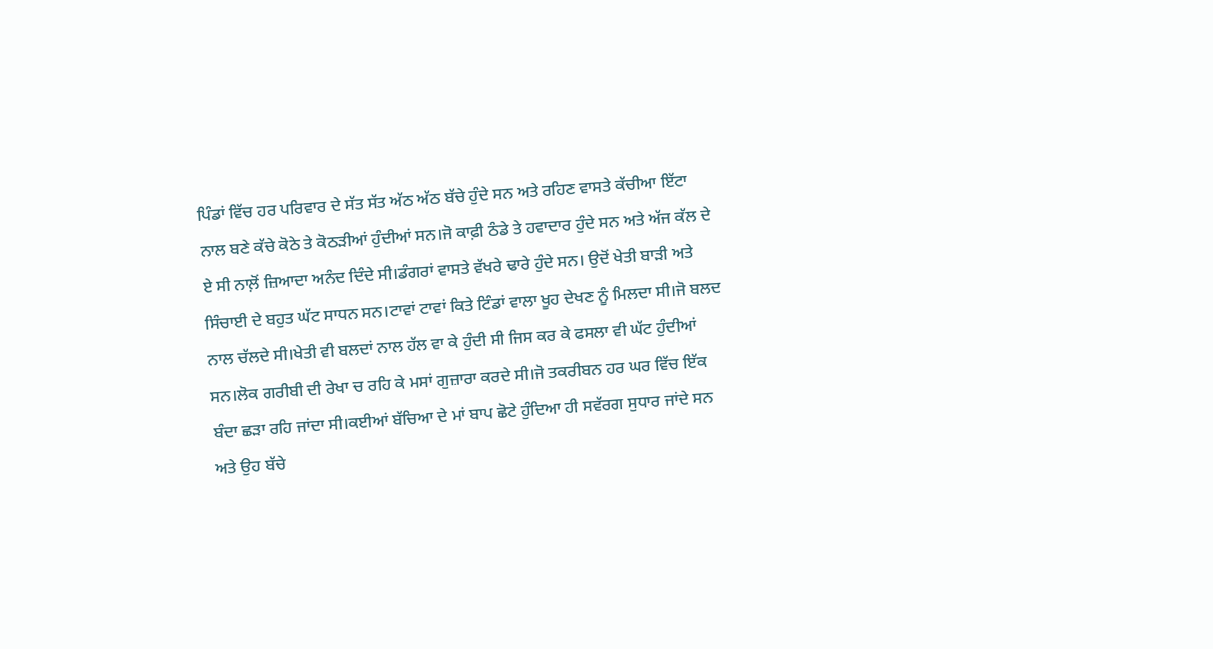ਪਿੰਡਾਂ ਵਿੱਚ ਹਰ ਪਰਿਵਾਰ ਦੇ ਸੱਤ ਸੱਤ ਅੱਠ ਅੱਠ ਬੱਚੇ ਹੁੰਦੇ ਸਨ ਅਤੇ ਰਹਿਣ ਵਾਸਤੇ ਕੱਚੀਆ ਇੱਟਾ ਨਾਲ ਬਣੇ ਕੱਚੇ ਕੋਠੇ ਤੇ ਕੋਠੜੀਆਂ ਹੁੰਦੀਆਂ ਸਨ।ਜੋ ਕਾਫ਼ੀ ਠੰਡੇ ਤੇ ਹਵਾਦਾਰ ਹੁੰਦੇ ਸਨ ਅਤੇ ਅੱਜ ਕੱਲ ਦੇ ਏ ਸੀ ਨਾਲ਼ੋਂ ਜ਼ਿਆਦਾ ਅਨੰਦ ਦਿੰਦੇ ਸੀ।ਡੰਗਰਾਂ ਵਾਸਤੇ ਵੱਖਰੇ ਢਾਰੇ ਹੁੰਦੇ ਸਨ। ਉਦੋਂ ਖੇਤੀ ਬਾੜੀ ਅਤੇ ਸਿੰਚਾਈ ਦੇ ਬਹੁਤ ਘੱਟ ਸਾਧਨ ਸਨ।ਟਾਵਾਂ ਟਾਵਾਂ ਕਿਤੇ ਟਿੰਡਾਂ ਵਾਲਾ ਖੂਹ ਦੇਖਣ ਨੂੰ ਮਿਲਦਾ ਸੀ।ਜੋ ਬਲਦ ਨਾਲ ਚੱਲਦੇ ਸੀ।ਖੇਤੀ ਵੀ ਬਲਦਾਂ ਨਾਲ ਹੱਲ ਵਾ ਕੇ ਹੁੰਦੀ ਸੀ ਜਿਸ ਕਰ ਕੇ ਫਸਲਾ ਵੀ ਘੱਟ ਹੁੰਦੀਆਂ ਸਨ।ਲੋਕ ਗਰੀਬੀ ਦੀ ਰੇਖਾ ਚ ਰਹਿ ਕੇ ਮਸਾਂ ਗੁਜ਼ਾਰਾ ਕਰਦੇ ਸੀ।ਜੋ ਤਕਰੀਬਨ ਹਰ ਘਰ ਵਿੱਚ ਇੱਕ ਬੰਦਾ ਛੜਾ ਰਹਿ ਜਾਂਦਾ ਸੀ।ਕਈਆਂ ਬੱਚਿਆ ਦੇ ਮਾਂ ਬਾਪ ਛੋਟੇ ਹੁੰਦਿਆ ਹੀ ਸਵੱਰਗ ਸੁਧਾਰ ਜਾਂਦੇ ਸਨ ਅਤੇ ਉਹ ਬੱਚੇ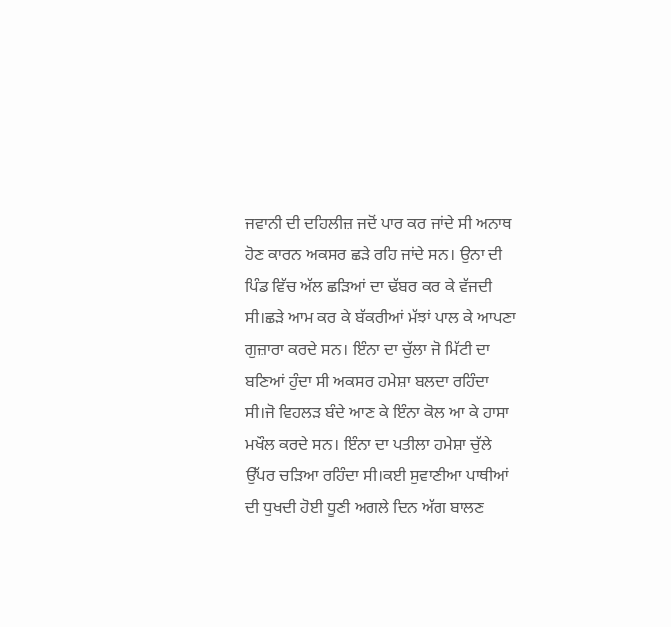ਜਵਾਨੀ ਦੀ ਦਹਿਲੀਜ਼ ਜਦੋਂ ਪਾਰ ਕਰ ਜਾਂਦੇ ਸੀ ਅਨਾਥ ਹੋਣ ਕਾਰਨ ਅਕਸਰ ਛੜੇ ਰਹਿ ਜਾਂਦੇ ਸਨ। ਉਨਾ ਦੀ ਪਿੰਡ ਵਿੱਚ ਅੱਲ ਛੜਿਆਂ ਦਾ ਢੱਬਰ ਕਰ ਕੇ ਵੱਜਦੀ ਸੀ।ਛੜੇ ਆਮ ਕਰ ਕੇ ਬੱਕਰੀਆਂ ਮੱਝਾਂ ਪਾਲ ਕੇ ਆਪਣਾ ਗੁਜ਼ਾਰਾ ਕਰਦੇ ਸਨ। ਇੰਨਾ ਦਾ ਚੁੱਲਾ ਜੋ ਮਿੱਟੀ ਦਾ ਬਣਿਆਂ ਹੁੰਦਾ ਸੀ ਅਕਸਰ ਹਮੇਸ਼ਾ ਬਲਦਾ ਰਹਿੰਦਾ ਸੀ।ਜੋ ਵਿਹਲੜ ਬੰਦੇ ਆਣ ਕੇ ਇੰਨਾ ਕੋਲ ਆ ਕੇ ਹਾਸਾ ਮਖੌਲ ਕਰਦੇ ਸਨ। ਇੰਨਾ ਦਾ ਪਤੀਲਾ ਹਮੇਸ਼ਾ ਚੁੱਲੇ ਉੱਪਰ ਚੜਿਆ ਰਹਿੰਦਾ ਸੀ।ਕਈ ਸੁਵਾਣੀਆ ਪਾਥੀਆਂ ਦੀ ਧੁਖਦੀ ਹੋਈ ਧੂਣੀ ਅਗਲੇ ਦਿਨ ਅੱਗ ਬਾਲਣ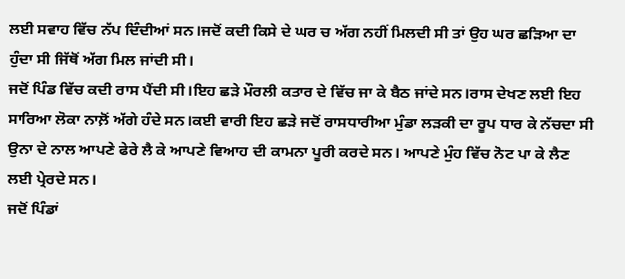ਲਈ ਸਵਾਹ ਵਿੱਚ ਨੱਪ ਦਿੰਦੀਆਂ ਸਨ।ਜਦੋਂ ਕਦੀ ਕਿਸੇ ਦੇ ਘਰ ਚ ਅੱਗ ਨਹੀਂ ਮਿਲਦੀ ਸੀ ਤਾਂ ਉਹ ਘਰ ਛੜਿਆ ਦਾ ਹੁੰਦਾ ਸੀ ਜਿੱਥੋਂ ਅੱਗ ਮਿਲ ਜਾਂਦੀ ਸੀ।
ਜਦੋਂ ਪਿੰਡ ਵਿੱਚ ਕਦੀ ਰਾਸ ਪੈਂਦੀ ਸੀ।ਇਹ ਛੜੇ ਮੌਰਲੀ ਕਤਾਰ ਦੇ ਵਿੱਚ ਜਾ ਕੇ ਬੈਠ ਜਾਂਦੇ ਸਨ।ਰਾਸ ਦੇਖਣ ਲਈ ਇਹ ਸਾਰਿਆ ਲੋਕਾ ਨਾਲ਼ੋਂ ਅੱਗੇ ਹੰਦੇ ਸਨ।ਕਈ ਵਾਰੀ ਇਹ ਛੜੇ ਜਦੋਂ ਰਾਸਧਾਰੀਆ ਮੁੰਡਾ ਲੜਕੀ ਦਾ ਰੂਪ ਧਾਰ ਕੇ ਨੱਚਦਾ ਸੀ ਉਨਾ ਦੇ ਨਾਲ ਆਪਣੇ ਫੇਰੇ ਲੈ ਕੇ ਆਪਣੇ ਵਿਆਹ ਦੀ ਕਾਮਨਾ ਪੂਰੀ ਕਰਦੇ ਸਨ। ਆਪਣੇ ਮੁੰਹ ਵਿੱਚ ਨੋਟ ਪਾ ਕੇ ਲੈਣ ਲਈ ਪ੍ਰੇਰਦੇ ਸਨ।
ਜਦੋਂ ਪਿੰਡਾਂ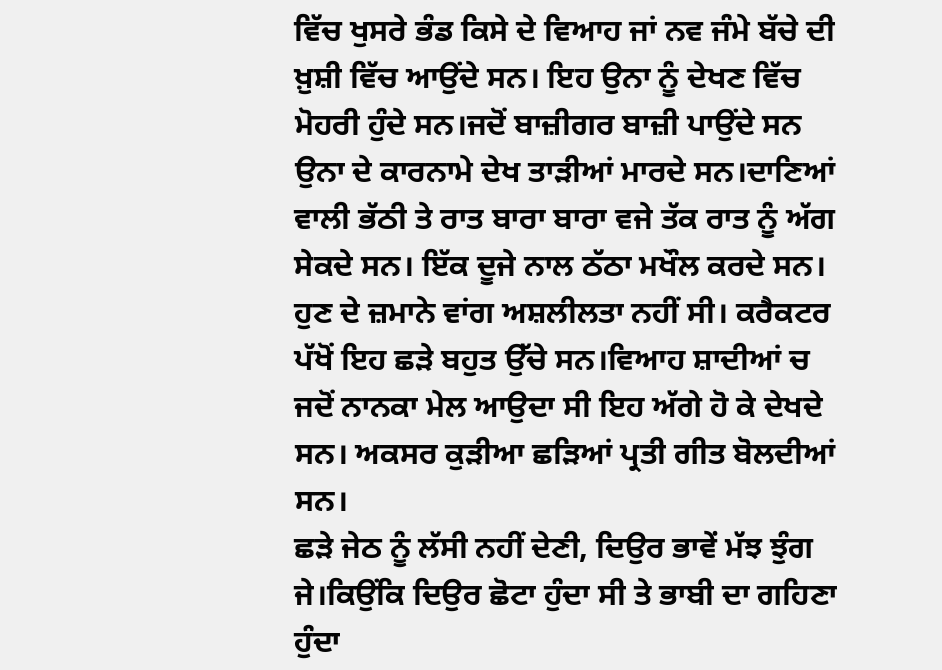ਵਿੱਚ ਖੁਸਰੇ ਭੰਡ ਕਿਸੇ ਦੇ ਵਿਆਹ ਜਾਂ ਨਵ ਜੰਮੇ ਬੱਚੇ ਦੀ ਖ਼ੁਸ਼ੀ ਵਿੱਚ ਆਉਂਦੇ ਸਨ। ਇਹ ਉਨਾ ਨੂੰ ਦੇਖਣ ਵਿੱਚ ਮੋਹਰੀ ਹੁੰਦੇ ਸਨ।ਜਦੋਂ ਬਾਜ਼ੀਗਰ ਬਾਜ਼ੀ ਪਾਉਂਦੇ ਸਨ ਉਨਾ ਦੇ ਕਾਰਨਾਮੇ ਦੇਖ ਤਾੜੀਆਂ ਮਾਰਦੇ ਸਨ।ਦਾਣਿਆਂ ਵਾਲੀ ਭੱਠੀ ਤੇ ਰਾਤ ਬਾਰਾ ਬਾਰਾ ਵਜੇ ਤੱਕ ਰਾਤ ਨੂੰ ਅੱਗ ਸੇਕਦੇ ਸਨ। ਇੱਕ ਦੂਜੇ ਨਾਲ ਠੱਠਾ ਮਖੌਲ ਕਰਦੇ ਸਨ।
ਹੁਣ ਦੇ ਜ਼ਮਾਨੇ ਵਾਂਗ ਅਸ਼ਲੀਲਤਾ ਨਹੀਂ ਸੀ। ਕਰੈਕਟਰ ਪੱਖੋਂ ਇਹ ਛੜੇ ਬਹੁਤ ਉੱਚੇ ਸਨ।ਵਿਆਹ ਸ਼ਾਦੀਆਂ ਚ ਜਦੋਂ ਨਾਨਕਾ ਮੇਲ ਆਉਦਾ ਸੀ ਇਹ ਅੱਗੇ ਹੋ ਕੇ ਦੇਖਦੇ ਸਨ। ਅਕਸਰ ਕੁੜੀਆ ਛੜਿਆਂ ਪ੍ਰਤੀ ਗੀਤ ਬੋਲਦੀਆਂ ਸਨ।
ਛੜੇ ਜੇਠ ਨੂੰ ਲੱਸੀ ਨਹੀਂ ਦੇਣੀ, ਦਿਉਰ ਭਾਵੇਂ ਮੱਝ ਝੁੰਗ ਜੇ।ਕਿਉਂਕਿ ਦਿਉਰ ਛੋਟਾ ਹੁੰਦਾ ਸੀ ਤੇ ਭਾਬੀ ਦਾ ਗਹਿਣਾ ਹੁੰਦਾ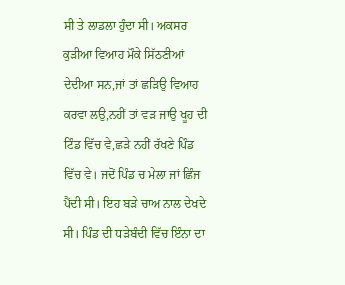ਸੀ ਤੇ ਲਾਡਲਾ ਹੁੰਦਾ ਸੀ। ਅਕਸਰ ਕੁੜੀਆ ਵਿਆਹ ਮੌਕੇ ਸਿੱਠਣੀਆਂ ਦੇਦੀਆ ਸਨ,ਜਾਂ ਤਾਂ ਛੜਿਉ ਵਿਆਹ ਕਰਵਾ ਲਉ,ਨਹੀਂ ਤਾਂ ਵੜ ਜਾਉ ਖੂਹ ਦੀ ਟਿੰਡ ਵਿੱਚ ਵੇ,ਛੜੇ ਨਹੀਂ ਰੱਖਣੇ ਪਿੰਡ ਵਿੱਚ ਵੇ। ਜਦੋਂ ਪਿੰਡ ਚ ਮੇਲਾ ਜਾਂ ਛਿੰਜ ਪੈਂਦੀ ਸੀ। ਇਹ ਬੜੇ ਚਾਅ ਨਾਲ ਦੇਖਦੇ ਸੀ। ਪਿੰਡ ਦੀ ਧੜੇਬੰਦੀ ਵਿੱਚ ਇੰਨਾ ਦਾ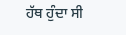ਹੱਥ ਹੁੰਦਾ ਸੀ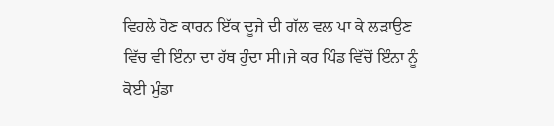ਵਿਹਲੇ ਹੋਣ ਕਾਰਨ ਇੱਕ ਦੂਜੇ ਦੀ ਗੱਲ ਵਲ ਪਾ ਕੇ ਲੜਾਉਣ ਵਿੱਚ ਵੀ ਇੰਨਾ ਦਾ ਹੱਥ ਹੁੰਦਾ ਸੀ।ਜੇ ਕਰ ਪਿੰਡ ਵਿੱਚੋਂ ਇੰਨਾ ਨੂੰ ਕੋਈ ਮੁੰਡਾ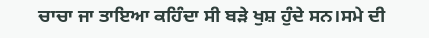ਚਾਚਾ ਜਾ ਤਾਇਆ ਕਹਿੰਦਾ ਸੀ ਬੜੇ ਖੁਸ਼ ਹੁੰਦੇ ਸਨ।ਸਮੇ ਦੀ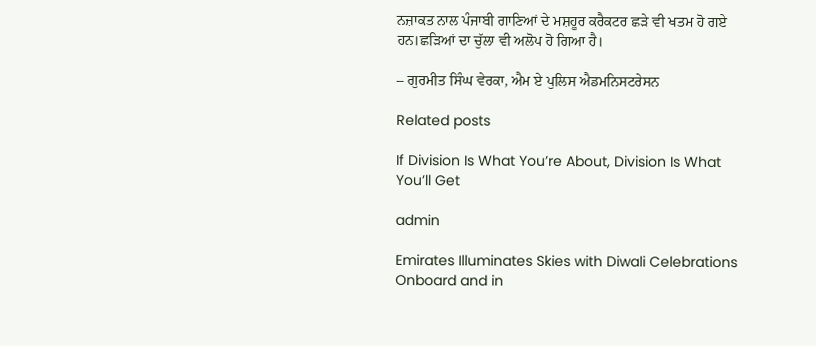ਨਜ਼ਾਕਤ ਨਾਲ ਪੰਜਾਬੀ ਗਾਣਿਆਂ ਦੇ ਮਸ਼ਹੂਰ ਕਰੈਕਟਰ ਛੜੇ ਵੀ ਖਤਮ ਹੋ ਗਏ ਹਨ।ਛੜਿਆਂ ਦਾ ਚੁੱਲਾ ਵੀ ਅਲੋਪ ਹੋ ਗਿਆ ਹੈ।

– ਗੁਰਮੀਤ ਸਿੰਘ ਵੇਰਕਾ, ਐਮ ਏ ਪੁਲਿਸ ਐਡਮਨਿਸਟਰੇਸਨ

Related posts

If Division Is What You’re About, Division Is What You’ll Get

admin

Emirates Illuminates Skies with Diwali Celebrations Onboard and in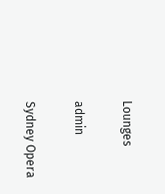Lounges

admin

Sydney Opera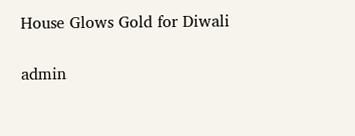House Glows Gold for Diwali

admin